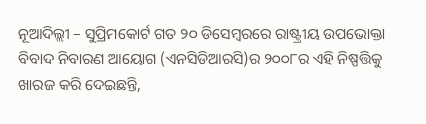ନୂଆଦିଲ୍ଲୀ – ସୁପ୍ରିମକୋର୍ଟ ଗତ ୨୦ ଡିସେମ୍ୱରରେ ରାଷ୍ଟ୍ରୀୟ ଉପଭୋକ୍ତା ବିବାଦ ନିବାରଣ ଆୟୋଗ (ଏନସିଡିଆରସି)ର ୨୦୦୮ର ଏହି ନିଷ୍ପତ୍ତିକୁ ଖାରଜ କରି ଦେଇଛନ୍ତି,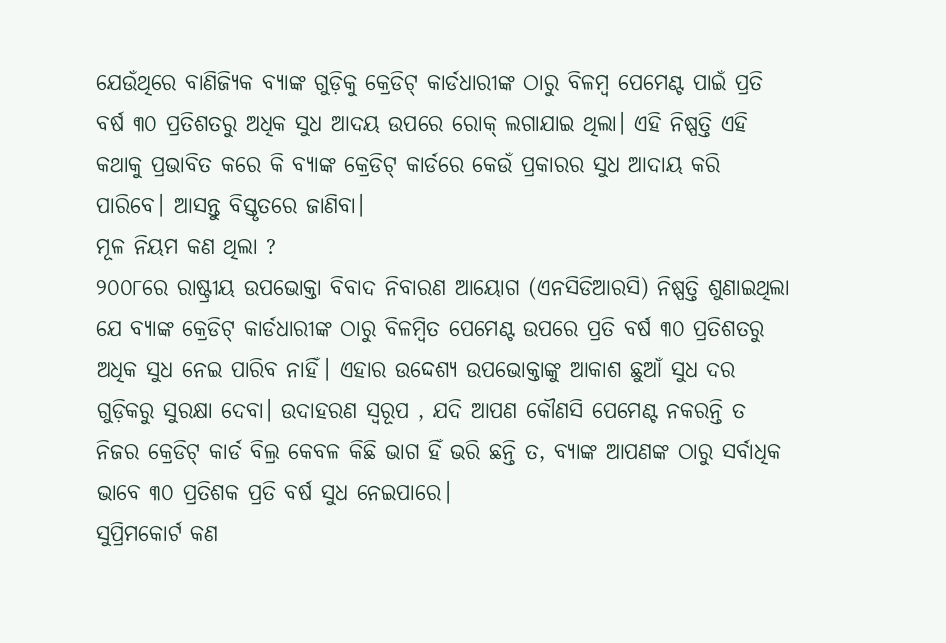ଯେଉଁଥିରେ ବାଣିଜ୍ୟିକ ବ୍ୟାଙ୍କ ଗୁଡ଼ିକୁ କ୍ରେଡିଟ୍ କାର୍ଡଧାରୀଙ୍କ ଠାରୁ ବିଳମ୍ୱ ପେମେଣ୍ଟ ପାଇଁ ପ୍ରତି ବର୍ଷ ୩୦ ପ୍ରତିଶତରୁ ଅଧିକ ସୁଧ ଆଦୟ ଉପରେ ରୋକ୍ ଲଗାଯାଇ ଥିଲା। ଏହି ନିଷ୍ପତ୍ତି ଏହି କଥାକୁ ପ୍ରଭାବିତ କରେ କି ବ୍ୟାଙ୍କ କ୍ରେଡିଟ୍ କାର୍ଡରେ କେଉଁ ପ୍ରକାରର ସୁଧ ଆଦାୟ କରି ପାରିବେ। ଆସନ୍ତୁ ବିସ୍ତୃତରେ ଜାଣିବା।
ମୂଳ ନିୟମ କଣ ଥିଲା ?
୨୦୦୮ରେ ରାଷ୍ଟ୍ରୀୟ ଉପଭୋକ୍ତା ବିବାଦ ନିବାରଣ ଆୟୋଗ (ଏନସିଡିଆରସି) ନିଷ୍ପତ୍ତି ଶୁଣାଇଥିଲା ଯେ ବ୍ୟାଙ୍କ କ୍ରେଡିଟ୍ କାର୍ଡଧାରୀଙ୍କ ଠାରୁ ବିଳମ୍ୱିତ ପେମେଣ୍ଟ ଉପରେ ପ୍ରତି ବର୍ଷ ୩୦ ପ୍ରତିଶତରୁ ଅଧିକ ସୁଧ ନେଇ ପାରିବ ନାହିଁ। ଏହାର ଉଦ୍ଦେଶ୍ୟ ଉପଭୋକ୍ତାଙ୍କୁ ଆକାଶ ଛୁଆଁ ସୁଧ ଦର ଗୁଡ଼ିକରୁ ସୁରକ୍ଷା ଦେବା। ଉଦାହରଣ ସ୍ୱରୂପ , ଯଦି ଆପଣ କୌଣସି ପେମେଣ୍ଟ ନକରନ୍ତି ତ ନିଜର କ୍ରେଡିଟ୍ କାର୍ଡ ବିଲ୍ର କେବଳ କିଛି ଭାଗ ହିଁ ଭରି ଛନ୍ତି ତ, ବ୍ୟାଙ୍କ ଆପଣଙ୍କ ଠାରୁ ସର୍ବାଧିକ ଭାବେ ୩୦ ପ୍ରତିଶକ ପ୍ରତି ବର୍ଷ ସୁଧ ନେଇପାରେ।
ସୁପ୍ରିମକୋର୍ଟ କଣ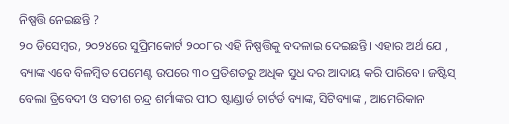ନିଷ୍ପତ୍ତି ନେଇଛନ୍ତି ?
୨୦ ଡିସେମ୍ୱର, ୨୦୨୪ରେ ସୁପ୍ରିମକୋର୍ଟ ୨୦୦୮ର ଏହି ନିଷ୍ପତ୍ତିକୁ ବଦଳାଇ ଦେଇଛନ୍ତି। ଏହାର ଅର୍ଥ ଯେ , ବ୍ୟାଙ୍କ ଏବେ ବିଳମ୍ୱିତ ପେମେଣ୍ଟ ଉପରେ ୩୦ ପ୍ରତିଶତରୁ ଅଧିକ ସୁଧ ଦର ଆଦାୟ କରି ପାରିବେ। ଜଷ୍ଟିସ୍ ବେଲା ତ୍ରିବେଦୀ ଓ ସତୀଶ ଚନ୍ଦ୍ର ଶର୍ମାଙ୍କର ପୀଠ ଷ୍ଟାଣ୍ଡାର୍ଡ ଚାର୍ଟର୍ଡ ବ୍ୟାଙ୍କ, ସିଟିବ୍ୟାଙ୍କ , ଆମେରିକାନ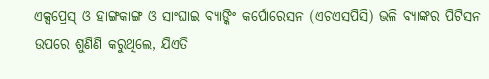ଏକ୍ସପ୍ରେସ୍ ଓ ହାଙ୍ଗକାଙ୍ଗ ଓ ସାଂଘାଇ ବ୍ୟାଙ୍କିଂ କର୍ପୋରେସନ (ଏଚଏସପିସି) ଭଳି ବ୍ୟାଙ୍କର ପିଟିସନ ଉପରେ ଶୁଣିଣି କରୁଥିଲେ, ଯିଏତି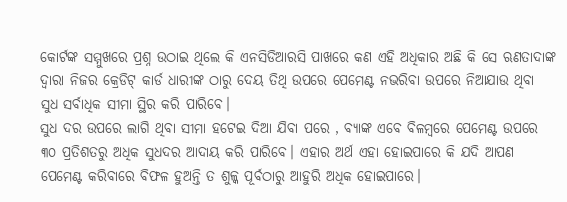କୋର୍ଟଙ୍କ ସମ୍ମୁଖରେ ପ୍ରଶ୍ନ ଉଠାଇ ଥିଲେ କି ଏନସିଡିଆରସି ପାଖରେ କଣ ଏହି ଅଧିକାର ଅଛି କି ସେ ଋଣତାଦାଙ୍କ ଦ୍ୱାରା ନିଜର କ୍ରେଡିଟ୍ କାର୍ଡ ଧାରୀଙ୍କ ଠାରୁ ଦେୟ ତିଥି ଉପରେ ପେମେଣ୍ଟ ନଭରିବା ଉପରେ ନିଆଯାଉ ଥିବା ସୁଧ ସର୍ବାଧିକ ସୀମା ସ୍ଥିର କରି ପାରିବେ।
ସୁଧ ଦର ଉପରେ ଲାଗି ଥିବା ସୀମା ହଟେଇ ଦିଆ ଯିବା ପରେ , ବ୍ୟାଙ୍କ ଏବେ ବିଳମ୍ୱରେ ପେମେଣ୍ଟ ଉପରେ ୩୦ ପ୍ରତିଶତରୁ ଅଧିକ ସୁଧଦର ଆଦାୟ କରି ପାରିବେ। ଏହାର ଅର୍ଥ ଏହା ହୋଇପାରେ କି ଯଦି ଆପଣ ପେମେଣ୍ଟ କରିବାରେ ବିଫଳ ହୁଅନ୍ତି ତ ଶୁଳ୍କ ପୂର୍ବଠାରୁ ଆହୁରି ଅଧିକ ହୋଇପାରେ।